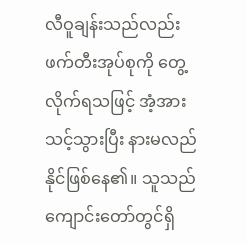လီဝူချန်းသည်လည်း ဖက်တီးအုပ်စုကို တွေ့လိုက်ရသဖြင့် အံ့အားသင့်သွားပြီး နားမလည်နိုင်ဖြစ်နေ၏။ သူသည် ကျောင်းတော်တွင်ရှိ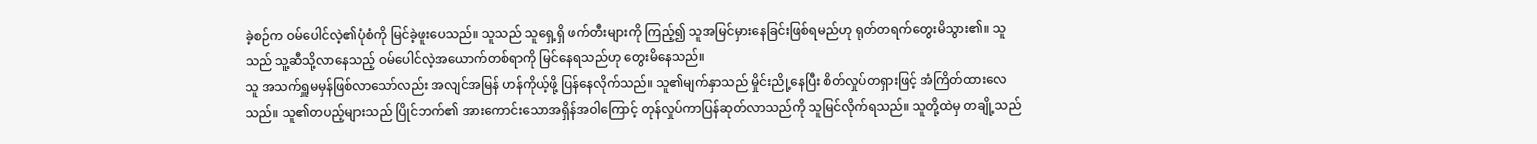ခဲ့စဉ်က ဝမ်ပေါင်လဲ့၏ပုံစံကို မြင်ခဲ့ဖူးပေသည်။ သူသည် သူရှေ့ရှိ ဖက်တီးများကို ကြည့်၍ သူအမြင်မှားနေခြင်းဖြစ်ရမည်ဟု ရုတ်တရက်တွေးမိသွား၏။ သူသည် သူ့ဆီသို့လာနေသည့် ဝမ်ပေါင်လဲ့အယောက်တစ်ရာကို မြင်နေရသည်ဟု တွေးမိနေသည်။
သူ အသက်ရှူမမှန်ဖြစ်လာသော်လည်း အလျင်အမြန် ဟန်ကိုယ့်ဖို့ ပြန်နေလိုက်သည်။ သူ၏မျက်နှာသည် မှိုင်းညို့နေပြီး စိတ်လှုပ်တရှားဖြင့် အံကြိတ်ထားလေသည်။ သူ၏တပည့်များသည် ပြိုင်ဘက်၏ အားကောင်းသောအရှိန်အဝါကြောင့် တုန်လှုပ်ကာပြန်ဆုတ်လာသည်ကို သူမြင်လိုက်ရသည်။ သူတို့ထဲမှ တချို့သည်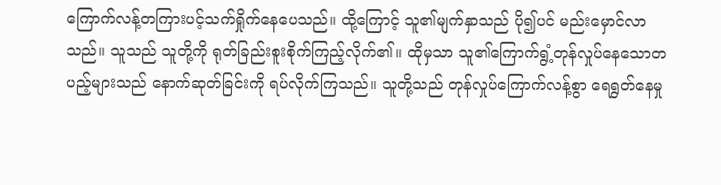ကြောက်လန့်တကြားပင့်သက်ရှိုက်နေပေသည်။ ထို့ကြောင့် သူ၏မျက်နှာသည် ပို၍ပင် မည်းမှောင်လာသည်။ သူသည် သူတို့ကို ရုတ်ခြည်းစူးစိုက်ကြည့်လိုက်၏။ ထိုမှသာ သူ၏ကြောက်ရွံ့တုန်လှုပ်နေသောတပည့်များသည် နောက်ဆုတ်ခြင်းကို ရပ်လိုက်ကြသည်။ သူတို့သည် တုန်လှုပ်ကြောက်လန့်စွာ ရေရွတ်နေမှု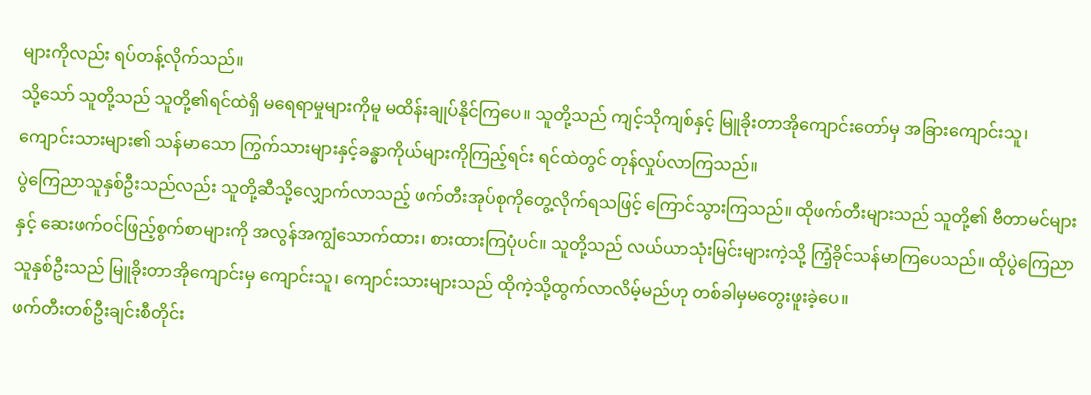များကိုလည်း ရပ်တန့်လိုက်သည်။
သို့သော် သူတို့သည် သူတို့၏ရင်ထဲရှိ မရေရာမှုများကိုမူ မထိန်းချုပ်နိုင်ကြပေ။ သူတို့သည် ကျင့်သိုကျစ်နှင့် မြူခိုးတာအိုကျောင်းတော်မှ အခြားကျောင်းသူ၊ ကျောင်းသားများ၏ သန်မာသော ကြွက်သားများနှင့်ခန္ဓာကိုယ်များကိုကြည့်ရင်း ရင်ထဲတွင် တုန်လှုပ်လာကြသည်။
ပွဲကြေညာသူနှစ်ဦးသည်လည်း သူတို့ဆီသို့လျှောက်လာသည့် ဖက်တီးအုပ်စုကိုတွေ့လိုက်ရသဖြင့် ကြောင်သွားကြသည်။ ထိုဖက်တီးများသည် သူတို့၏ ဗီတာမင်များနှင့် ဆေးဖက်ဝင်ဖြည့်စွက်စာများကို အလွန်အကျွံသောက်ထား၊ စားထားကြပုံပင်။ သူတို့သည် လယ်ယာသုံးမြင်းများကဲ့သို့ ကြံ့ခိုင်သန်မာကြပေသည်။ ထိုပွဲကြေညာသူနှစ်ဦးသည် မြူခိုးတာအိုကျောင်းမှ ကျောင်းသူ၊ ကျောင်းသားများသည် ထိုကဲ့သို့ထွက်လာလိမ့်မည်ဟု တစ်ခါမှမတွေးဖူးခဲ့ပေ။
ဖက်တီးတစ်ဦးချင်းစီတိုင်း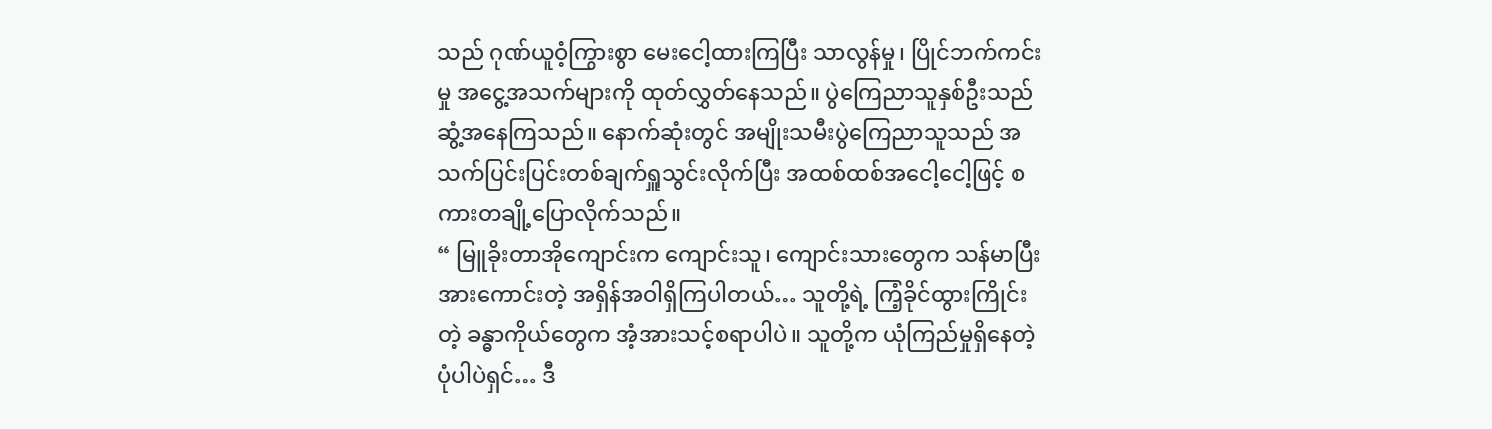သည် ဂုဏ်ယူဝံ့ကြွားစွာ မေးငေါ့ထားကြပြီး သာလွန်မှု၊ ပြိုင်ဘက်ကင်းမှု အငွေ့အသက်များကို ထုတ်လွှတ်နေသည်။ ပွဲကြေညာသူနှစ်ဦးသည် ဆွံ့အနေကြသည်။ နောက်ဆုံးတွင် အမျိုးသမီးပွဲကြေညာသူသည် အသက်ပြင်းပြင်းတစ်ချက်ရှူသွင်းလိုက်ပြီး အထစ်ထစ်အငေါ့ငေါ့ဖြင့် စကားတချို့ပြောလိုက်သည်။
“ မြူခိုးတာအိုကျောင်းက ကျောင်းသူ၊ ကျောင်းသားတွေက သန်မာပြီး အားကောင်းတဲ့ အရှိန်အဝါရှိကြပါတယ်… သူတို့ရဲ့ ကြံ့ခိုင်ထွားကြိုင်းတဲ့ ခန္ဓာကိုယ်တွေက အံ့အားသင့်စရာပါပဲ။ သူတို့က ယုံကြည်မှုရှိနေတဲ့ ပုံပါပဲရှင်… ဒီ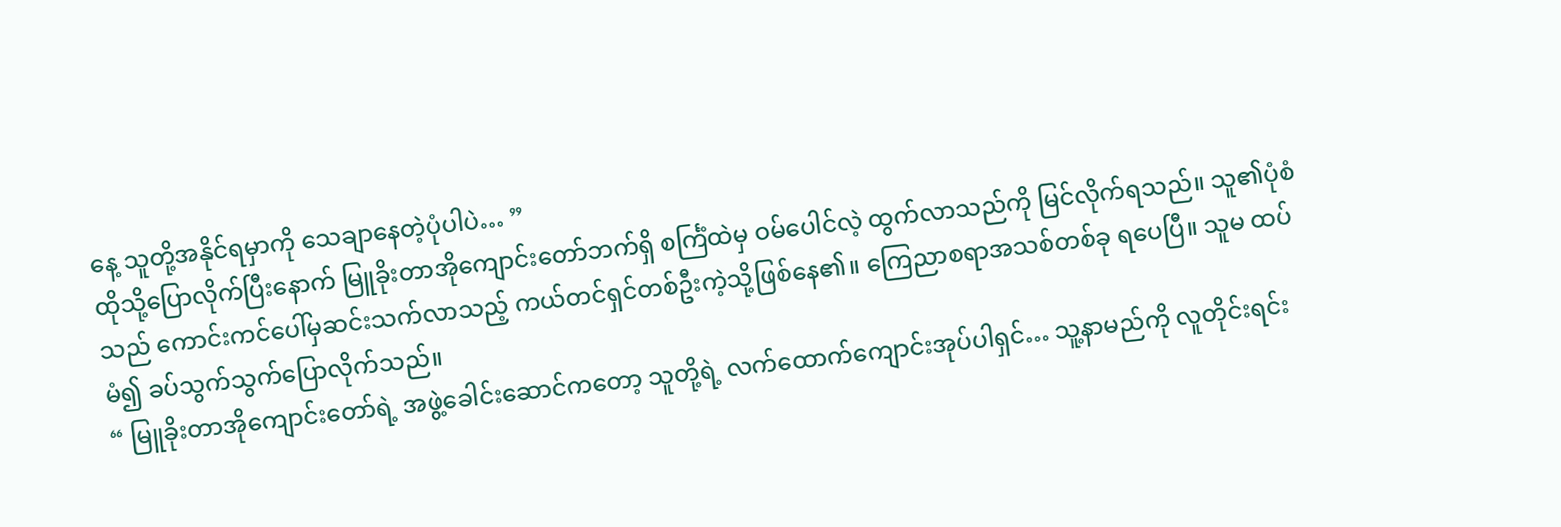နေ့ သူတို့အနိုင်ရမှာကို သေချာနေတဲ့ပုံပါပဲ… ”
ထိုသို့ပြောလိုက်ပြီးနောက် မြူခိုးတာအိုကျောင်းတော်ဘက်ရှိ စင်္ကြံထဲမှ ဝမ်ပေါင်လဲ့ ထွက်လာသည်ကို မြင်လိုက်ရသည်။ သူ၏ပုံစံသည် ကောင်းကင်ပေါ်မှဆင်းသက်လာသည့် ကယ်တင်ရှင်တစ်ဦးကဲ့သို့ဖြစ်နေ၏။ ကြေညာစရာအသစ်တစ်ခု ရပေပြီ။ သူမ ထပ်မံ၍ ခပ်သွက်သွက်ပြောလိုက်သည်။
“ မြူခိုးတာအိုကျောင်းတော်ရဲ့ အဖွဲ့ခေါင်းဆောင်ကတော့ သူတို့ရဲ့ လက်ထောက်ကျောင်းအုပ်ပါရှင်… သူ့နာမည်ကို လူတိုင်းရင်း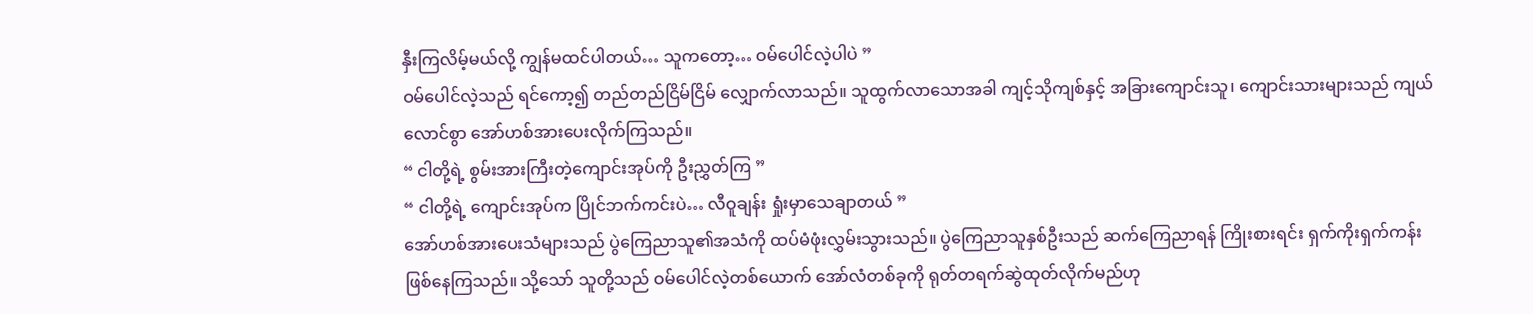နှီးကြလိမ့်မယ်လို့ ကျွန်မထင်ပါတယ်… သူကတော့… ဝမ်ပေါင်လဲ့ပါပဲ ”
ဝမ်ပေါင်လဲ့သည် ရင်ကော့၍ တည်တည်ငြိမ်ငြိမ် လျှောက်လာသည်။ သူထွက်လာသောအခါ ကျင့်သိုကျစ်နှင့် အခြားကျောင်းသူ၊ ကျောင်းသားများသည် ကျယ်လောင်စွာ အော်ဟစ်အားပေးလိုက်ကြသည်။
“ ငါတို့ရဲ့ စွမ်းအားကြီးတဲ့ကျောင်းအုပ်ကို ဦးညွှတ်ကြ ”
“ ငါတို့ရဲ့ ကျောင်းအုပ်က ပြိုင်ဘက်ကင်းပဲ… လီဝူချန်း ရှုံးမှာသေချာတယ် ”
အော်ဟစ်အားပေးသံများသည် ပွဲကြေညာသူ၏အသံကို ထပ်မံဖုံးလွှမ်းသွားသည်။ ပွဲကြေညာသူနှစ်ဦးသည် ဆက်ကြေညာရန် ကြိုးစားရင်း ရှက်ကိုးရှက်ကန်းဖြစ်နေကြသည်။ သို့သော် သူတို့သည် ဝမ်ပေါင်လဲ့တစ်ယောက် အော်လံတစ်ခုကို ရုတ်တရက်ဆွဲထုတ်လိုက်မည်ဟု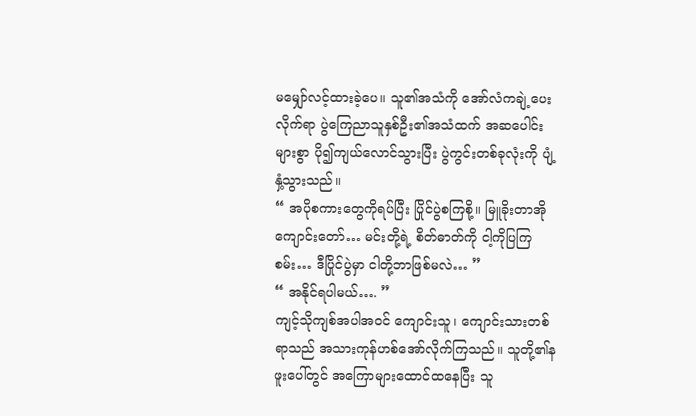မမျှော်လင့်ထားခဲ့ပေ။ သူ၏အသံကို အော်လံကချဲ့ပေးလိုက်ရာ ပွဲကြေညာသူနှစ်ဦး၏အသံထက် အဆပေါင်းများစွာ ပို၍ကျယ်လောင်သွားပြီး ပွဲကွင်းတစ်ခုလုံးကို ပျံ့နှံ့သွားသည်။
“ အပိုစကားတွေကိုရပ်ပြီး ပြိုင်ပွဲစကြစို့။ မြူခိုးတာအိုကျောင်းတော်… မင်းတို့ရဲ့ စိတ်ဓာတ်ကို ငါ့ကိုပြကြစမ်း… ဒီပြိုင်ပွဲမှာ ငါတို့ဘာဖြစ်မလဲ… ”
“ အနိုင်ရပါမယ်…. ”
ကျင့်သိုကျစ်အပါအဝင် ကျောင်းသူ၊ ကျောင်းသားတစ်ရာသည် အသားကုန်ဟစ်အော်လိုက်ကြသည်။ သူတို့၏နဖူးပေါ်တွင် အကြောများထောင်ထနေပြီး သူ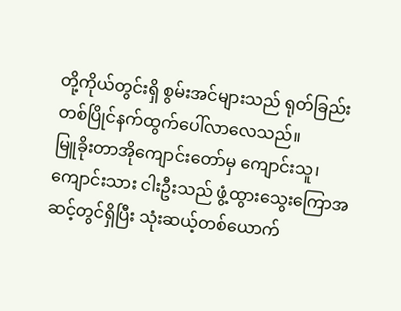တို့ကိုယ်တွင်းရှိ စွမ်းအင်များသည် ရုတ်ခြည်း တစ်ပြိုင်နက်ထွက်ပေါ်လာလေသည်။
မြူခိုးတာအိုကျောင်းတော်မှ ကျောင်းသူ၊ ကျောင်းသား ငါးဦးသည် ဖွံ့ထွားသွေးကြောအဆင့်တွင်ရှိပြီး သုံးဆယ့်တစ်ယောက်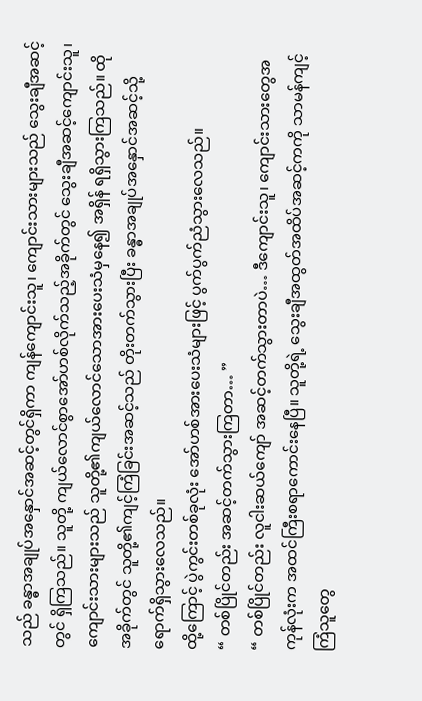သည် ခန္ဓာအချုပ်အနှောင်အဆင့်တွင်ရှိကာ ကျန်ကျောင်းသူ၊ ကျောင်းသားများသည် သွေးချီအဆင့်တွင် ရှိကြသည်။ သူတို့ ကျယ်လောင်စွာအော်ဟစ်လိုက်သည့်အခိုက်တွင် သွေးချီအဆင့်ကျောင်းသူ၊ ကျောင်းသားများသည် သူတို့၏ကျယ်လောင်သောအားပေးသံမှနေ၍ အရှိန် ရရှိသွားကြသည်။ ထိုအခိုက်တွင် သူတို့၏ကျင့်ကြံခြင်းအဆင့်သည် တိုးတက်သွားပြီး ခန္ဓာအချုပ်အနှောင်အဆင့်သို့ ရောက်ရှိသွားလေသည်။
ထို့ကြောင့် ပွဲကွင်းတစ်ခုလုံး အော်ဟစ်အားပေးသံများဖြင့် ပွက်ပွက်ညံသွားလေသည်။
“ တစ်ပြိုင်တည်း အဆင့်တက်သွားကြတာ… ”
“ တစ်ပြိုင်တည်း လူငါးဆယ်ကျော် အဆင့်တက်သွားတာပဲ… ဒီကျောင်းသူ၊ ကျောင်းသားတွေအကုန်လုံးက အထင်ကြီးစရာကောင်းနေပြီ။ သူတို့ရဲ့ သွေးချီအထွတ်အထိပ်အဆင့်ကကို သာမန်ကျင့်ကြံသူတွေ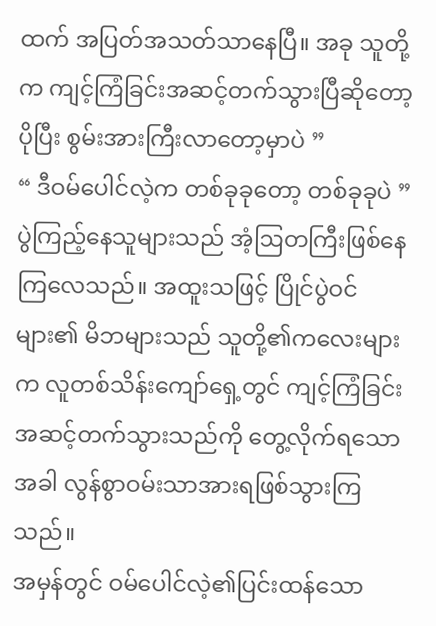ထက် အပြတ်အသတ်သာနေပြီ။ အခု သူတို့က ကျင့်ကြံခြင်းအဆင့်တက်သွားပြီဆိုတော့ ပိုပြီး စွမ်းအားကြီးလာတော့မှာပဲ ”
“ ဒီဝမ်ပေါင်လဲ့က တစ်ခုခုတော့ တစ်ခုခုပဲ ”
ပွဲကြည့်နေသူများသည် အံ့ဩတကြီးဖြစ်နေကြလေသည်။ အထူးသဖြင့် ပြိုင်ပွဲဝင်များ၏ မိဘများသည် သူတို့၏ကလေးများက လူတစ်သိန်းကျော်ရှေ့တွင် ကျင့်ကြံခြင်းအဆင့်တက်သွားသည်ကို တွေ့လိုက်ရသောအခါ လွန်စွာဝမ်းသာအားရဖြစ်သွားကြသည်။
အမှန်တွင် ဝမ်ပေါင်လဲ့၏ပြင်းထန်သော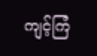ကျင့်ကြံ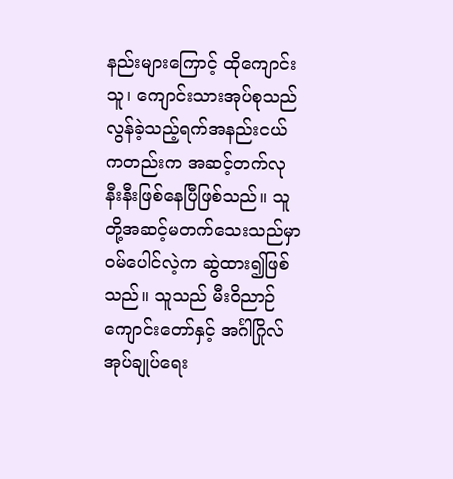နည်းများကြောင့် ထိုကျောင်းသူ၊ ကျောင်းသားအုပ်စုသည် လွန်ခဲ့သည့်ရက်အနည်းငယ်ကတည်းက အဆင့်တက်လုနီးနီးဖြစ်နေပြီဖြစ်သည်။ သူတို့အဆင့်မတက်သေးသည်မှာ ဝမ်ပေါင်လဲ့က ဆွဲထား၍ဖြစ်သည်။ သူသည် မီးဝိညာဉ်ကျောင်းတော်နှင့် အင်္ဂါဂြိုလ်အုပ်ချုပ်ရေး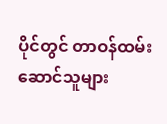ပိုင်တွင် တာဝန်ထမ်းဆောင်သူများ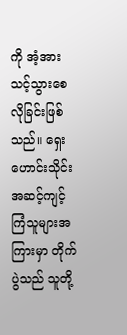ကို အံ့အားသင့်သွားစေလိုခြင်းဖြစ်သည်။ ရှေးဟောင်းသိုင်းအဆင့်ကျင့်ကြံသူများအကြားမှာ တိုက်ပွဲသည် သူတို့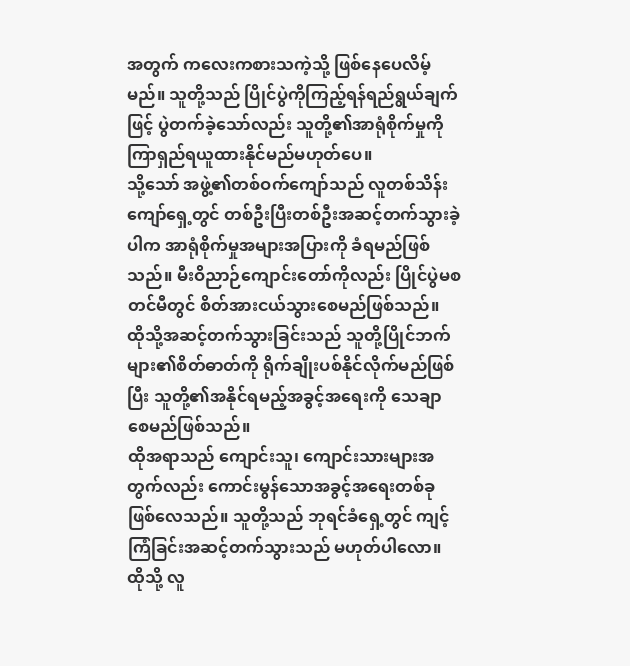အတွက် ကလေးကစားသကဲ့သို့ ဖြစ်နေပေလိမ့်မည်။ သူတို့သည် ပြိုင်ပွဲကိုကြည့်ရန်ရည်ရွယ်ချက်ဖြင့် ပွဲတက်ခဲ့သော်လည်း သူတို့၏အာရုံစိုက်မှုကို ကြာရှည်ရယူထားနိုင်မည်မဟုတ်ပေ။
သို့သော် အဖွဲ့၏တစ်ဝက်ကျော်သည် လူတစ်သိန်းကျော်ရှေ့တွင် တစ်ဦးပြီးတစ်ဦးအဆင့်တက်သွားခဲ့ပါက အာရုံစိုက်မှုအများအပြားကို ခံရမည်ဖြစ်သည်။ မီးဝိညာဉ်ကျောင်းတော်ကိုလည်း ပြိုင်ပွဲမစတင်မီတွင် စိတ်အားငယ်သွားစေမည်ဖြစ်သည်။ ထိုသို့အဆင့်တက်သွားခြင်းသည် သူတို့ပြိုင်ဘက်များ၏စိတ်ဓာတ်ကို ရိုက်ချိုးပစ်နိုင်လိုက်မည်ဖြစ်ပြီး သူတို့၏အနိုင်ရမည့်အခွင့်အရေးကို သေချာစေမည်ဖြစ်သည်။
ထိုအရာသည် ကျောင်းသူ၊ ကျောင်းသားများအတွက်လည်း ကောင်းမွန်သောအခွင့်အရေးတစ်ခုဖြစ်လေသည်။ သူတို့သည် ဘုရင်ခံရှေ့တွင် ကျင့်ကြံခြင်းအဆင့်တက်သွားသည် မဟုတ်ပါလော။ ထိုသို့ လူ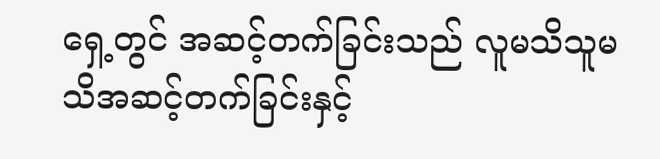ရှေ့တွင် အဆင့်တက်ခြင်းသည် လူမသိသူမသိအဆင့်တက်ခြင်းနှင့်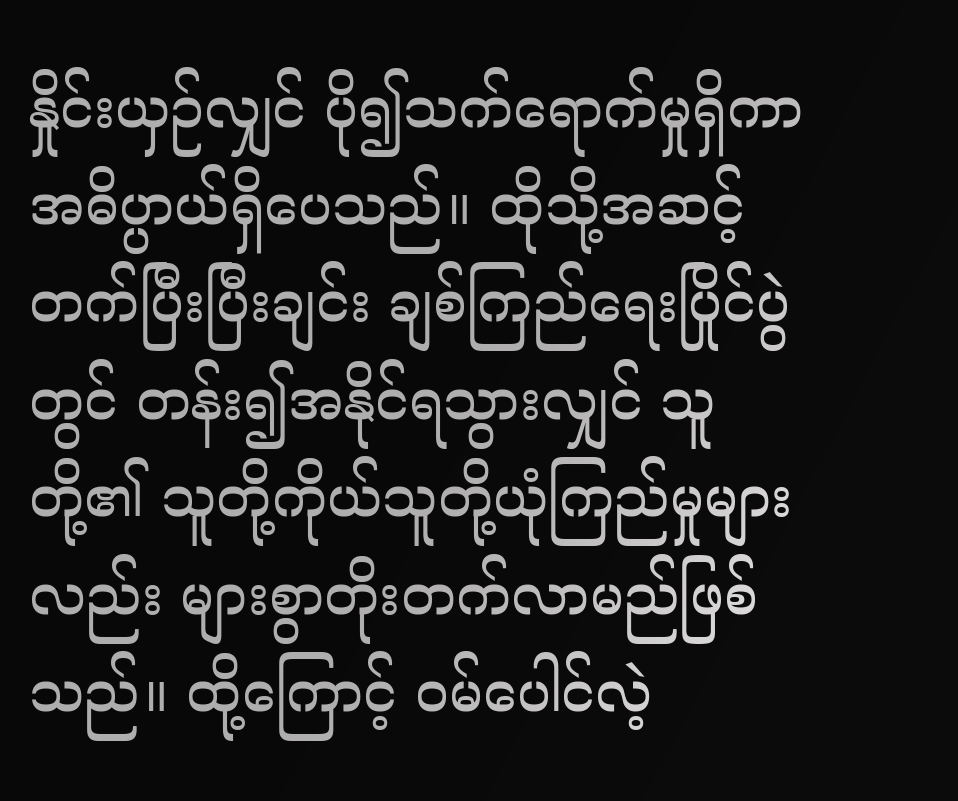နှိုင်းယှဉ်လျှင် ပို၍သက်ရောက်မှုရှိကာ အဓိပ္ပာယ်ရှိပေသည်။ ထိုသို့အဆင့်တက်ပြီးပြီးချင်း ချစ်ကြည်ရေးပြိုင်ပွဲတွင် တန်း၍အနိုင်ရသွားလျှင် သူတို့၏ သူတို့ကိုယ်သူတို့ယုံကြည်မှုများလည်း များစွာတိုးတက်လာမည်ဖြစ်သည်။ ထို့ကြောင့် ဝမ်ပေါင်လဲ့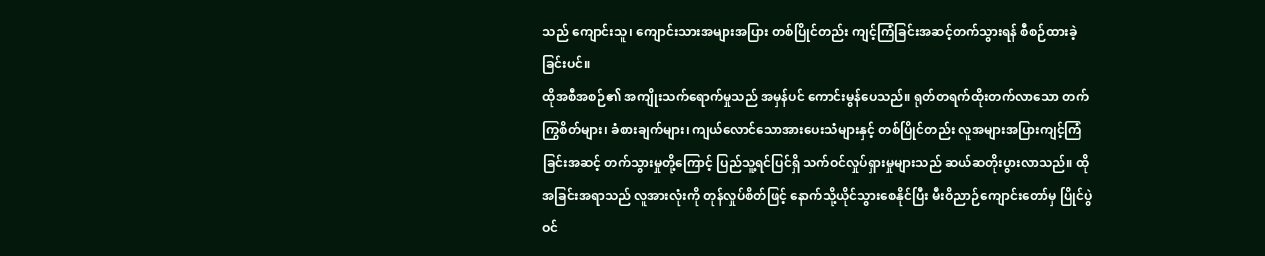သည် ကျောင်းသူ၊ ကျောင်းသားအများအပြား တစ်ပြိုင်တည်း ကျင့်ကြံခြင်းအဆင့်တက်သွားရန် စီစဉ်ထားခဲ့ခြင်းပင်။
ထိုအစီအစဉ်၏ အကျိုးသက်ရောက်မှုသည် အမှန်ပင် ကောင်းမွန်ပေသည်။ ရုတ်တရက်ထိုးတက်လာသော တက်ကြွစိတ်များ၊ ခံစားချက်များ၊ ကျယ်လောင်သောအားပေးသံများနှင့် တစ်ပြိုင်တည်း လူအများအပြားကျင့်ကြံခြင်းအဆင့် တက်သွားမှုတို့ကြောင့် ပြည်သူ့ရင်ပြင်ရှိ သက်ဝင်လှုပ်ရှားမှုများသည် ဆယ်ဆတိုးပွားလာသည်။ ထိုအခြင်းအရာသည် လူအားလုံးကို တုန်လှုပ်စိတ်ဖြင့် နောက်သို့ယိုင်သွားစေနိုင်ပြီး မီးဝိညာဉ်ကျောင်းတော်မှ ပြိုင်ပွဲဝင်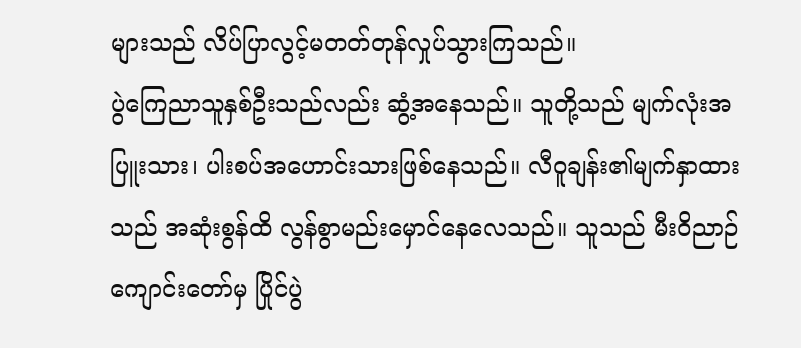များသည် လိပ်ပြာလွင့်မတတ်တုန်လှုပ်သွားကြသည်။
ပွဲကြေညာသူနှစ်ဦးသည်လည်း ဆွံ့အနေသည်။ သူတို့သည် မျက်လုံးအပြူးသား၊ ပါးစပ်အဟောင်းသားဖြစ်နေသည်။ လီဝူချန်း၏မျက်နှာထားသည် အဆုံးစွန်ထိ လွန်စွာမည်းမှောင်နေလေသည်။ သူသည် မီးဝိညာဉ်ကျောင်းတော်မှ ပြိုင်ပွဲ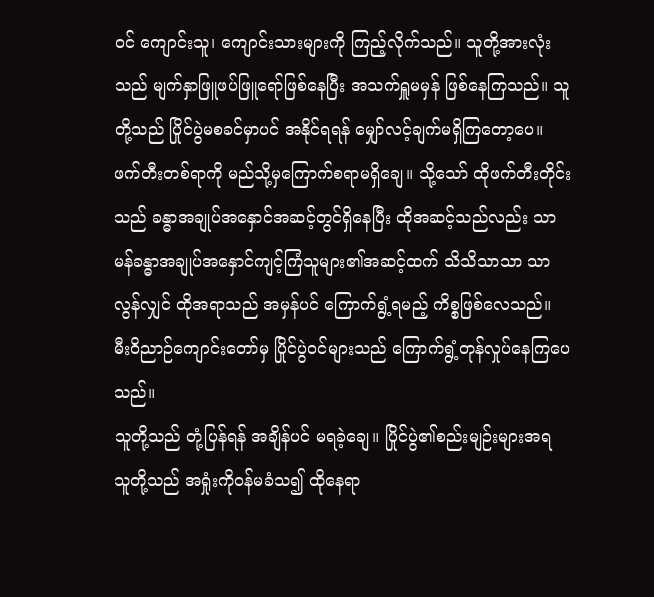ဝင် ကျောင်းသူ၊ ကျောင်းသားများကို ကြည့်လိုက်သည်။ သူတို့အားလုံးသည် မျက်နှာဖြူဖပ်ဖြူရော်ဖြစ်နေပြီး အသက်ရှူမမှန် ဖြစ်နေကြသည်။ သူတို့သည် ပြိုင်ပွဲမစခင်မှာပင် အနိုင်ရရန် မျှော်လင့်ချက်မရှိကြတော့ပေ။
ဖက်တီးတစ်ရာကို မည်သို့မှကြောက်စရာမရှိချေ။ သို့သော် ထိုဖက်တီးတိုင်းသည် ခန္ဓာအချုပ်အနှောင်အဆင့်တွင်ရှိနေပြီး ထိုအဆင့်သည်လည်း သာမန်ခန္ဓာအချုပ်အနှောင်ကျင့်ကြံသူများ၏အဆင့်ထက် သိသိသာသာ သာလွန်လျှင် ထိုအရာသည် အမှန်ပင် ကြောက်ရွံ့ရမည့် ကိစ္စဖြစ်လေသည်။ မီးဝိညာဉ်ကျောင်းတော်မှ ပြိုင်ပွဲဝင်များသည် ကြောက်ရွံ့တုန်လှုပ်နေကြပေသည်။
သူတို့သည် တုံ့ပြန်ရန် အချိန်ပင် မရခဲ့ချေ။ ပြိုင်ပွဲ၏စည်းမျဉ်းများအရ သူတို့သည် အရှုံးကိုဝန်မခံသ၍ ထိုနေရာ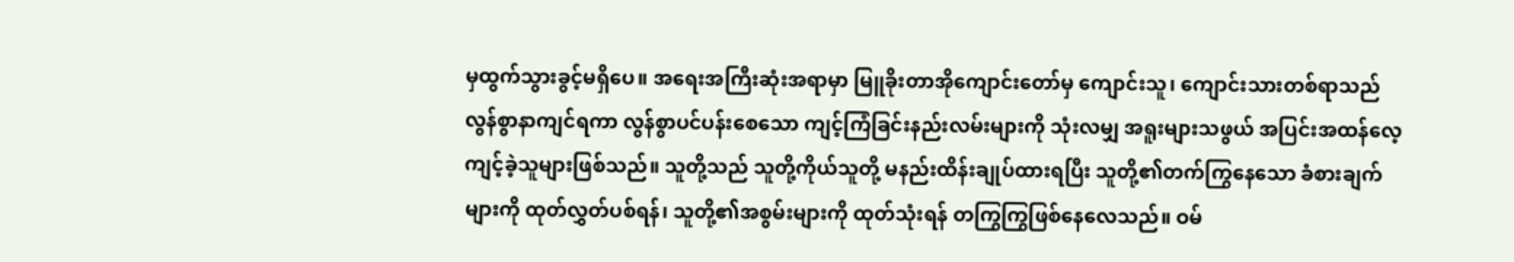မှထွက်သွားခွင့်မရှိပေ။ အရေးအကြီးဆုံးအရာမှာ မြူခိုးတာအိုကျောင်းတော်မှ ကျောင်းသူ၊ ကျောင်းသားတစ်ရာသည် လွန်စွာနာကျင်ရကာ လွန်စွာပင်ပန်းစေသော ကျင့်ကြံခြင်းနည်းလမ်းများကို သုံးလမျှ အရူးများသဖွယ် အပြင်းအထန်လေ့ကျင့်ခဲ့သူများဖြစ်သည်။ သူတို့သည် သူတို့ကိုယ်သူတို့ မနည်းထိန်းချုပ်ထားရပြီး သူတို့၏တက်ကြွနေသော ခံစားချက်များကို ထုတ်လွှတ်ပစ်ရန်၊ သူတို့၏အစွမ်းများကို ထုတ်သုံးရန် တကြွကြွဖြစ်နေလေသည်။ ဝမ်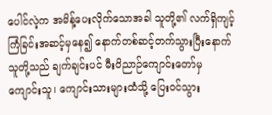ပေါင်လဲ့က အမိန့်ပေးလိုက်သောအခါ သူတို့၏ လက်ရှိကျင့်ကြံခြင်းအဆင့်မှနေ၍ နောက်တစ်ဆင့်တက်သွားပြီးနောက် သူတို့သည် ချက်ချင်းပင် မီးဝိညာဉ်ကျောင်းတော်မှ ကျောင်းသူ၊ ကျောင်းသားများထံသို့ ပြေးဝင်သွား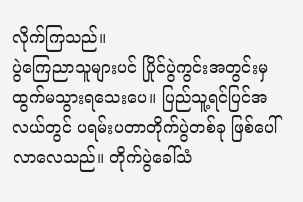လိုက်ကြသည်။
ပွဲကြေညာသူများပင် ပြိုင်ပွဲကွင်းအတွင်းမှ ထွက်မသွားရသေးပေ။ ပြည်သူ့ရင်ပြင်အလယ်တွင် ပရမ်းပတာတိုက်ပွဲတစ်ခု ဖြစ်ပေါ်လာလေသည်။ တိုက်ပွဲခေါ်သံ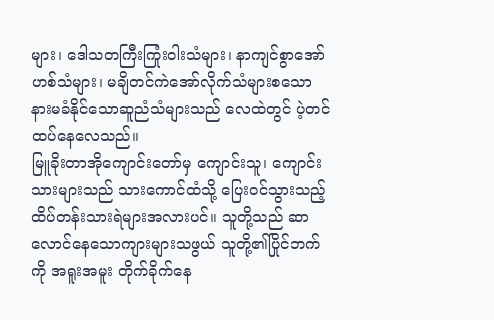များ၊ ဒေါသတကြီးကြုံးဝါးသံများ၊ နာကျင်စွာအော်ဟစ်သံများ၊ မချိတင်ကဲအော်လိုက်သံများစသော နားမခံနိုင်သောဆူညံသံများသည် လေထဲတွင် ပဲ့တင်ထပ်နေလေသည်။
မြူခိုးတာအိုကျောင်းတော်မှ ကျောင်းသူ၊ ကျောင်းသားများသည် သားကောင်ထံသို့ ပြေးဝင်သွားသည့် ထိပ်တန်းသားရဲများအလားပင်။ သူတို့သည် ဆာလောင်နေသောကျားများသဖွယ် သူတို့၏ပြိုင်ဘက်ကို အရူးအမူး တိုက်ခိုက်နေ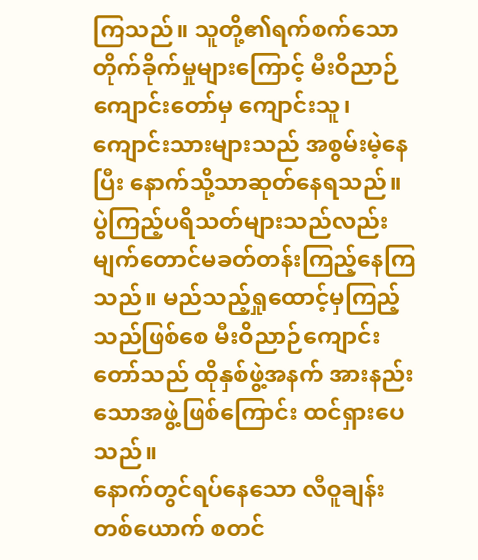ကြသည်။ သူတို့၏ရက်စက်သောတိုက်ခိုက်မှုများကြောင့် မီးဝိညာဉ်ကျောင်းတော်မှ ကျောင်းသူ၊ ကျောင်းသားများသည် အစွမ်းမဲ့နေပြီး နောက်သို့သာဆုတ်နေရသည်။ ပွဲကြည့်ပရိသတ်များသည်လည်း မျက်တောင်မခတ်တန်းကြည့်နေကြသည်။ မည်သည့်ရှုထောင့်မှကြည့်သည်ဖြစ်စေ မီးဝိညာဉ်ကျောင်းတော်သည် ထိုနှစ်ဖွဲ့အနက် အားနည်းသောအဖွဲ့ဖြစ်ကြောင်း ထင်ရှားပေသည်။
နောက်တွင်ရပ်နေသော လီဝူချန်းတစ်ယောက် စတင်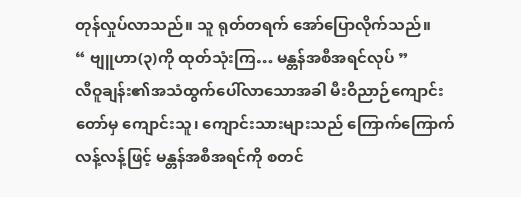တုန်လှုပ်လာသည်။ သူ ရုတ်တရက် အော်ပြောလိုက်သည်။
“ ဗျူဟာ(၃)ကို ထုတ်သုံးကြ… မန္တန်အစီအရင်လုပ် ”
လီဝူချန်း၏အသံထွက်ပေါ်လာသောအခါ မီးဝိညာဉ်ကျောင်းတော်မှ ကျောင်းသူ၊ ကျောင်းသားများသည် ကြောက်ကြောက်လန့်လန့်ဖြင့် မန္တန်အစီအရင်ကို စတင်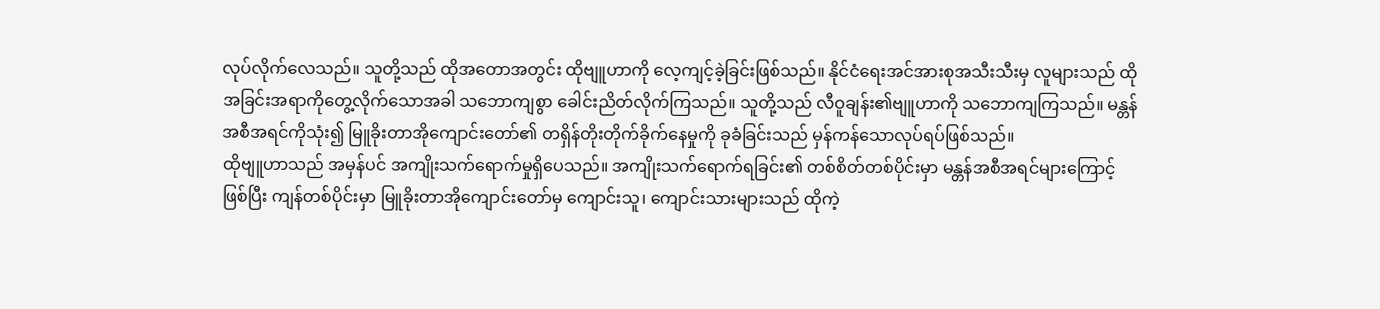လုပ်လိုက်လေသည်။ သူတို့သည် ထိုအတောအတွင်း ထိုဗျူဟာကို လေ့ကျင့်ခဲ့ခြင်းဖြစ်သည်။ နိုင်ငံရေးအင်အားစုအသီးသီးမှ လူများသည် ထိုအခြင်းအရာကိုတွေ့လိုက်သောအခါ သဘောကျစွာ ခေါင်းညိတ်လိုက်ကြသည်။ သူတို့သည် လီဝူချန်း၏ဗျူဟာကို သဘောကျကြသည်။ မန္တန်အစီအရင်ကိုသုံး၍ မြူခိုးတာအိုကျောင်းတော်၏ တရှိန်တိုးတိုက်ခိုက်နေမှုကို ခုခံခြင်းသည် မှန်ကန်သောလုပ်ရပ်ဖြစ်သည်။
ထိုဗျူဟာသည် အမှန်ပင် အကျိုးသက်ရောက်မှုရှိပေသည်။ အကျိုးသက်ရောက်ရခြင်း၏ တစ်စိတ်တစ်ပိုင်းမှာ မန္တန်အစီအရင်များကြောင့်ဖြစ်ပြီး ကျန်တစ်ပိုင်းမှာ မြူခိုးတာအိုကျောင်းတော်မှ ကျောင်းသူ၊ ကျောင်းသားများသည် ထိုကဲ့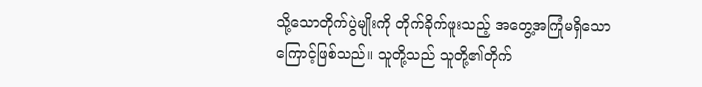သို့သောတိုက်ပွဲမျိုးကို တိုက်ခိုက်ဖူးသည့် အတွေ့အကြုံမရှိသောကြောင့်ဖြစ်သည်။ သူတို့သည် သူတို့၏တိုက်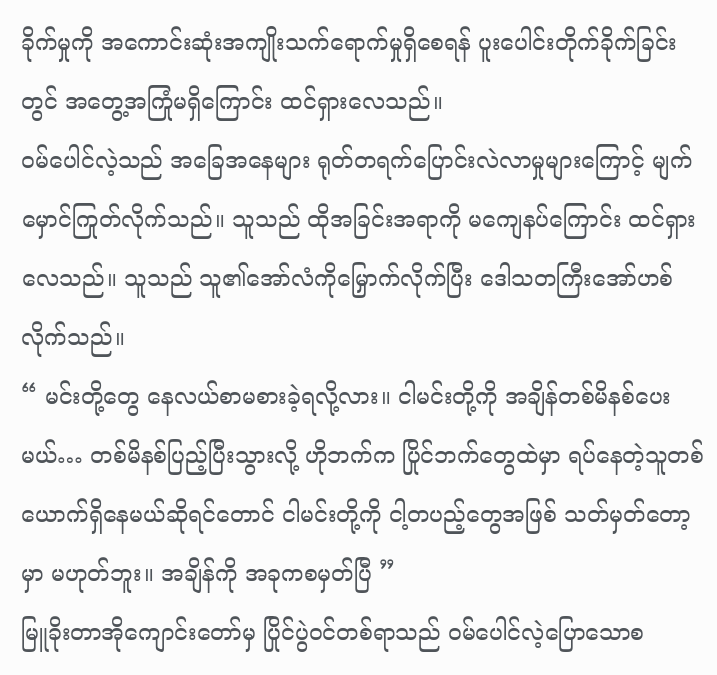ခိုက်မှုကို အကောင်းဆုံးအကျိုးသက်ရောက်မှုရှိစေရန် ပူးပေါင်းတိုက်ခိုက်ခြင်းတွင် အတွေ့အကြုံမရှိကြောင်း ထင်ရှားလေသည်။
ဝမ်ပေါင်လဲ့သည် အခြေအနေများ ရုတ်တရက်ပြောင်းလဲလာမှုများကြောင့် မျက်မှောင်ကြုတ်လိုက်သည်။ သူသည် ထိုအခြင်းအရာကို မကျေနပ်ကြောင်း ထင်ရှားလေသည်။ သူသည် သူ၏အော်လံကိုမြှောက်လိုက်ပြီး ဒေါသတကြီးအော်ဟစ်လိုက်သည်။
“ မင်းတို့တွေ နေလယ်စာမစားခဲ့ရလို့လား။ ငါမင်းတို့ကို အချိန်တစ်မိနစ်ပေးမယ်… တစ်မိနစ်ပြည့်ပြီးသွားလို့ ဟိုဘက်က ပြိုင်ဘက်တွေထဲမှာ ရပ်နေတဲ့သူတစ်ယောက်ရှိနေမယ်ဆိုရင်တောင် ငါမင်းတို့ကို ငါ့တပည့်တွေအဖြစ် သတ်မှတ်တော့မှာ မဟုတ်ဘူး။ အချိန်ကို အခုကစမှတ်ပြီ ”
မြူခိုးတာအိုကျောင်းတော်မှ ပြိုင်ပွဲဝင်တစ်ရာသည် ဝမ်ပေါင်လဲ့ပြောသောစ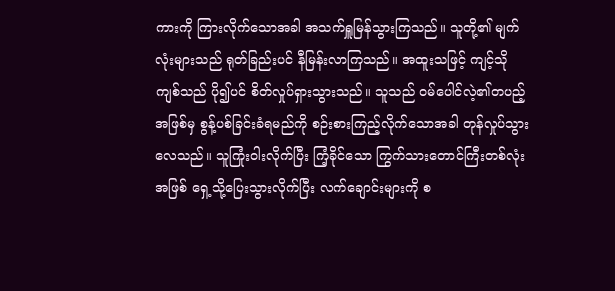ကားကို ကြားလိုက်သောအခါ အသက်ရှူမြန်သွားကြသည်။ သူတို့၏ မျက်လုံးများသည် ရုတ်ခြည်းပင် နီမြန်းလာကြသည်။ အထူးသဖြင့် ကျင့်သိုကျစ်သည် ပို၍ပင် စိတ်လှုပ်ရှားသွားသည်။ သူသည် ဝမ်ပေါင်လဲ့၏တပည့်အဖြစ်မှ စွန့်ပစ်ခြင်းခံရမည်ကို စဉ်းစားကြည့်လိုက်သောအခါ တုန်လှုပ်သွားလေသည်။ သူကြုံးဝါးလိုက်ပြီး ကြံ့ခိုင်သော ကြွက်သားတောင်ကြီးတစ်လုံးအဖြစ် ရှေ့သို့ပြေးသွားလိုက်ပြီး လက်ချောင်းများကို စ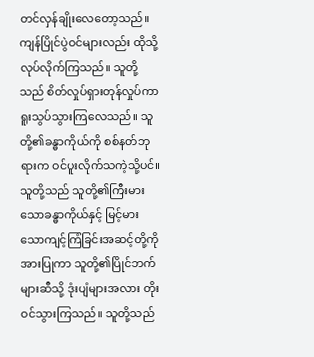တင်လှန်ချိုးလေတော့သည်။
ကျန်ပြိုင်ပွဲဝင်များလည်း ထိုသို့လုပ်လိုက်ကြသည်။ သူတို့သည် စိတ်လှုပ်ရှားတုန်လှုပ်ကာ ရူးသွပ်သွားကြလေသည်။ သူတို့၏ခန္ဓာကိုယ်ကို စစ်နတ်ဘုရားက ဝင်ပူးလိုက်သကဲ့သို့ပင်။ သူတို့သည် သူတို့၏ကြီးမားသောခန္ဓာကိုယ်နှင့် မြင့်မားသောကျင့်ကြံခြင်းအဆင့်တို့ကို အားပြုကာ သူတို့၏ပြိုင်ဘက်များဆီသို့ ဒုံးပျံများအလား တိုးဝင်သွားကြသည်။ သူတို့သည်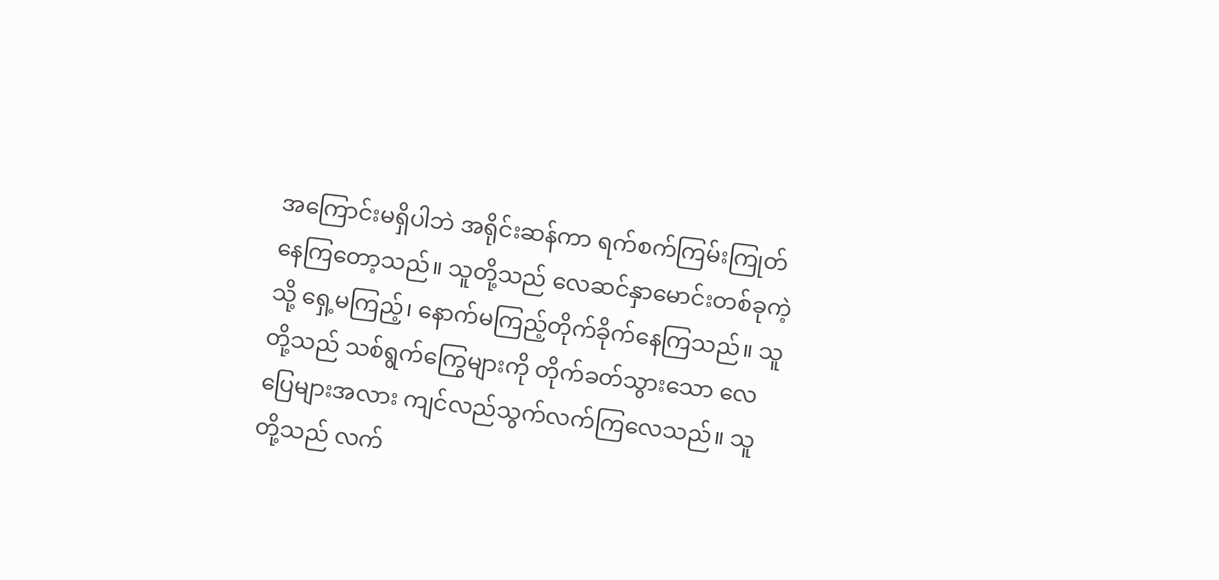အကြောင်းမရှိပါဘဲ အရိုင်းဆန်ကာ ရက်စက်ကြမ်းကြုတ်နေကြတော့သည်။ သူတို့သည် လေဆင်နှာမောင်းတစ်ခုကဲ့သို့ ရှေ့မကြည့်၊ နောက်မကြည့်တိုက်ခိုက်နေကြသည်။ သူတို့သည် သစ်ရွက်ကြွေများကို တိုက်ခတ်သွားသော လေပြေများအလား ကျင်လည်သွက်လက်ကြလေသည်။ သူတို့သည် လက်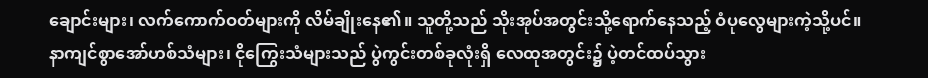ချောင်းများ၊ လက်ကောက်ဝတ်များကို လိမ်ချိုးနေ၏။ သူတို့သည် သိုးအုပ်အတွင်းသို့ရောက်နေသည့် ဝံပုလွေများကဲ့သို့ပင်။
နာကျင်စွာအော်ဟစ်သံများ၊ ငိုကြွေးသံများသည် ပွဲကွင်းတစ်ခုလုံးရှိ လေထုအတွင်း၌ ပဲ့တင်ထပ်သွား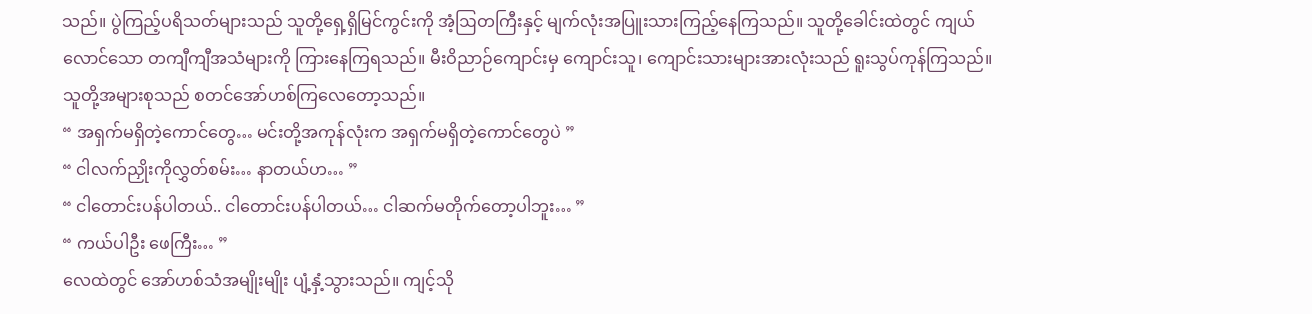သည်။ ပွဲကြည့်ပရိသတ်များသည် သူတို့ရှေ့ရှိမြင်ကွင်းကို အံ့ဩတကြီးနှင့် မျက်လုံးအပြူးသားကြည့်နေကြသည်။ သူတို့ခေါင်းထဲတွင် ကျယ်လောင်သော တကျီကျီအသံများကို ကြားနေကြရသည်။ မီးဝိညာဉ်ကျောင်းမှ ကျောင်းသူ၊ ကျောင်းသားများအားလုံးသည် ရူးသွပ်ကုန်ကြသည်။ သူတို့အများစုသည် စတင်အော်ဟစ်ကြလေတော့သည်။
“ အရှက်မရှိတဲ့ကောင်တွေ… မင်းတို့အကုန်လုံးက အရှက်မရှိတဲ့ကောင်တွေပဲ ”
“ ငါလက်ညှိုးကိုလွှတ်စမ်း… နာတယ်ဟ… ”
“ ငါတောင်းပန်ပါတယ်.. ငါတောင်းပန်ပါတယ်… ငါဆက်မတိုက်တော့ပါဘူး… ”
“ ကယ်ပါဦး ဖေကြီး… ”
လေထဲတွင် အော်ဟစ်သံအမျိုးမျိုး ပျံ့နှံ့သွားသည်။ ကျင့်သို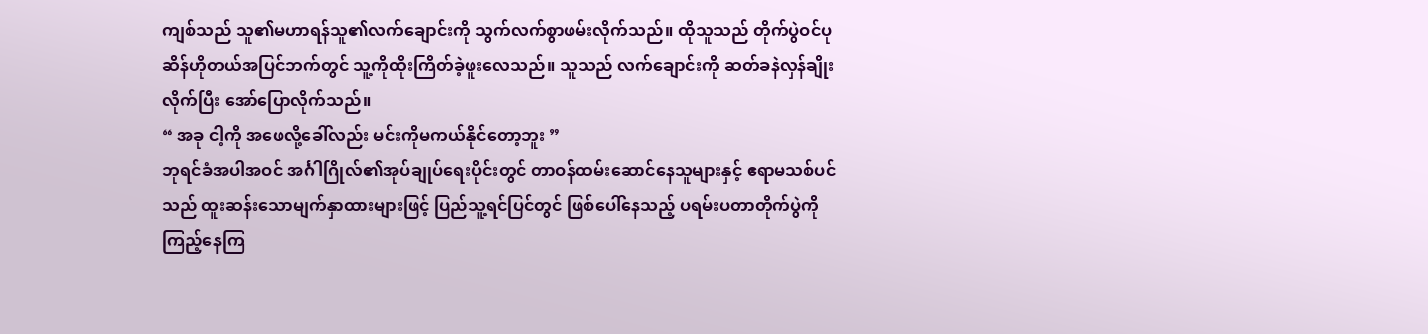ကျစ်သည် သူ၏မဟာရန်သူ၏လက်ချောင်းကို သွက်လက်စွာဖမ်းလိုက်သည်။ ထိုသူသည် တိုက်ပွဲဝင်ပုဆိန်ဟိုတယ်အပြင်ဘက်တွင် သူ့ကိုထိုးကြိတ်ခဲ့ဖူးလေသည်။ သူသည် လက်ချောင်းကို ဆတ်ခနဲလှန်ချိုးလိုက်ပြီး အော်ပြောလိုက်သည်။
“ အခု ငါ့ကို အဖေလို့ခေါ်လည်း မင်းကိုမကယ်နိုင်တော့ဘူး ”
ဘုရင်ခံအပါအဝင် အင်္ဂါဂြိုလ်၏အုပ်ချုပ်ရေးပိုင်းတွင် တာဝန်ထမ်းဆောင်နေသူများနှင့် ဧရာမသစ်ပင်သည် ထူးဆန်းသောမျက်နှာထားများဖြင့် ပြည်သူ့ရင်ပြင်တွင် ဖြစ်ပေါ်နေသည့် ပရမ်းပတာတိုက်ပွဲကို ကြည့်နေကြ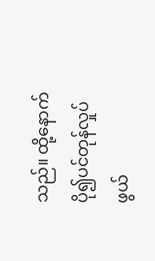သည်။ ထို့နောက် ပို၍ပင်တုန်လှုပ်ဖွယ်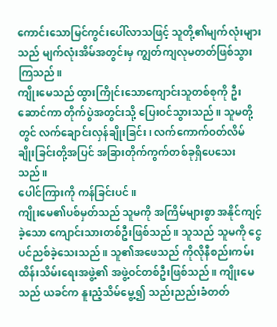ကောင်းသောမြင်ကွင်းပေါ်လာသဖြင့် သူတို့၏မျက်လုံးများသည် မျက်လုံးအိမ်အတွင်းမှ ကျွတ်ကျလုမတတ်ဖြစ်သွားကြသည်။
ကျိုးမေသည် ထွားကြိုင်းသောကျောင်းသူတစ်စုကို ဦးဆောင်ကာ တိုက်ပွဲအတွင်းသို့ ပြေးဝင်သွားသည်။ သူမတို့တွင် လက်ချောင်းလှန်ချိုးခြင်း၊ လက်ကောက်ဝတ်လိမ်ချိုးခြင်းတို့အပြင် အခြားတိုက်ကွက်တစ်ခုရှိပေသေးသည်။
ပေါင်ကြားကို ကန်ခြင်းပင်။
ကျိုးမေ၏ပစ်မှတ်သည် သူမကို အကြိမ်များစွာ အနိုင်ကျင့်ခဲ့သော ကျောင်းသားတစ်ဦးဖြစ်သည်။ သူသည် သူမကို ငွေပင်ညစ်ခဲ့သေးသည်။ သူ၏အဖေသည် ကိုလိုနီစည်းကမ်းထိန်းသိမ်းရေးအဖွဲ့၏ အဖွဲ့ဝင်တစ်ဦးဖြစ်သည်။ ကျိုးမေသည် ယခင်က နူးညံ့သိမ်မွေ့၍ သည်းညည်းခံတတ်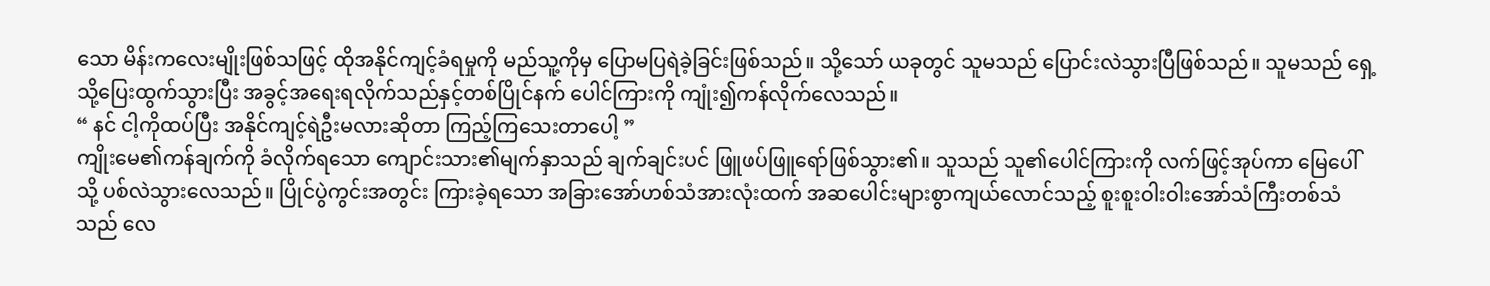သော မိန်းကလေးမျိုးဖြစ်သဖြင့် ထိုအနိုင်ကျင့်ခံရမှုကို မည်သူ့ကိုမှ ပြောမပြရဲခဲ့ခြင်းဖြစ်သည်။ သို့သော် ယခုတွင် သူမသည် ပြောင်းလဲသွားပြီဖြစ်သည်။ သူမသည် ရှေ့သို့ပြေးထွက်သွားပြီး အခွင့်အရေးရလိုက်သည်နှင့်တစ်ပြိုင်နက် ပေါင်ကြားကို ကျုံး၍ကန်လိုက်လေသည်။
“ နင် ငါ့ကိုထပ်ပြီး အနိုင်ကျင့်ရဲဦးမလားဆိုတာ ကြည့်ကြသေးတာပေါ့ ”
ကျိုးမေ၏ကန်ချက်ကို ခံလိုက်ရသော ကျောင်းသား၏မျက်နှာသည် ချက်ချင်းပင် ဖြူဖပ်ဖြူရော်ဖြစ်သွား၏။ သူသည် သူ၏ပေါင်ကြားကို လက်ဖြင့်အုပ်ကာ မြေပေါ်သို့ ပစ်လဲသွားလေသည်။ ပြိုင်ပွဲကွင်းအတွင်း ကြားခဲ့ရသော အခြားအော်ဟစ်သံအားလုံးထက် အဆပေါင်းများစွာကျယ်လောင်သည့် စူးစူးဝါးဝါးအော်သံကြီးတစ်သံသည် လေ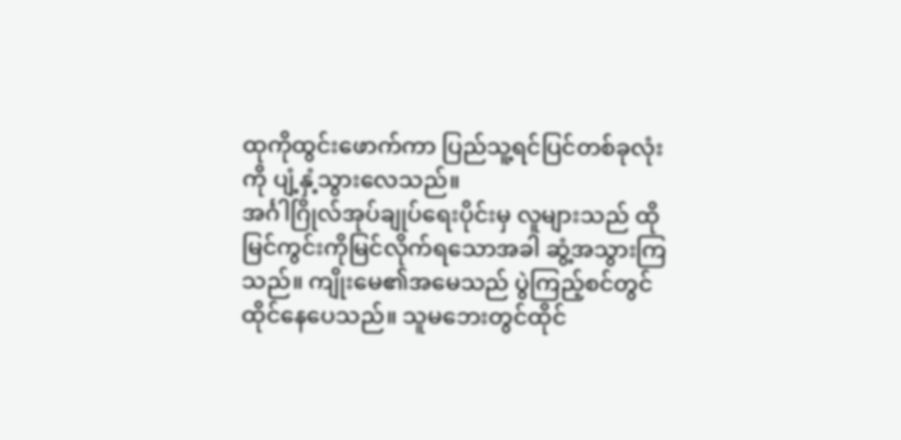ထုကိုထွင်းဖောက်ကာ ပြည်သူ့ရင်ပြင်တစ်ခုလုံးကို ပျံ့နှံ့သွားလေသည်။
အင်္ဂါဂြိုလ်အုပ်ချုပ်ရေးပိုင်းမှ လူများသည် ထိုမြင်ကွင်းကိုမြင်လိုက်ရသောအခါ ဆွံ့အသွားကြသည်။ ကျိုးမေ၏အမေသည် ပွဲကြည့်စင်တွင်ထိုင်နေပေသည်။ သူမဘေးတွင်ထိုင်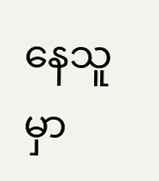နေသူမှာ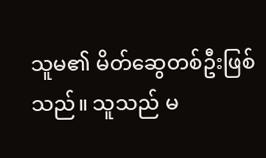သူမ၏ မိတ်ဆွေတစ်ဦးဖြစ်သည်။ သူသည် မ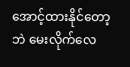အောင့်ထားနိုင်တော့ဘဲ မေးလိုက်လေ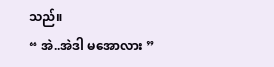သည်။
“ အဲ..အဲဒါ မအောလား ”